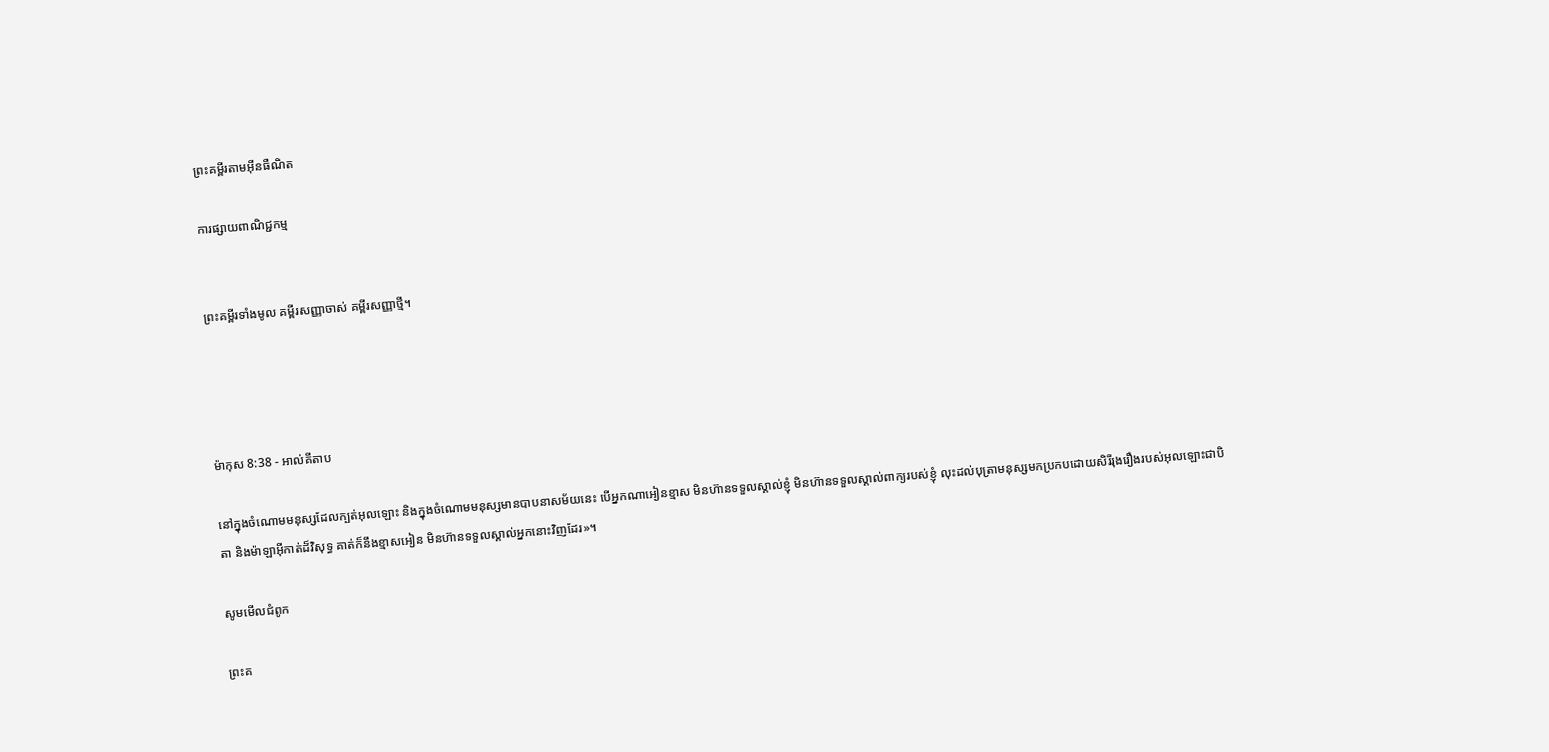ព្រះគម្ពីរតាមអ៊ីនធឺណិត

ការផ្សាយពាណិជ្ជកម្ម


ព្រះគម្ពីរទាំងមូល គម្ពីរសញ្ញាចាស់ គម្ពីរសញ្ញាថ្មី។




ម៉ាកុស 8:38 - អាល់គីតាប

នៅក្នុងចំណោមមនុស្សដែលក្បត់អុលឡោះ និងក្នុងចំណោមមនុស្សមានបាបនាសម័យនេះ បើអ្នកណាអៀនខ្មាស មិនហ៊ានទទួលស្គាល់ខ្ញុំ មិនហ៊ានទទួលស្គាល់ពាក្យរបស់ខ្ញុំ លុះដល់បុត្រាមនុស្សមកប្រកបដោយសិរី‌រុង‌រឿងរបស់អុលឡោះជាបិតា និងម៉ាឡា‌អ៊ីកាត់ដ៏‌វិសុទ្ធ គាត់ក៏នឹងខ្មាសអៀន មិនហ៊ានទទួលស្គាល់អ្នកនោះវិញដែរ»។

សូមមើលជំពូក

ព្រះគ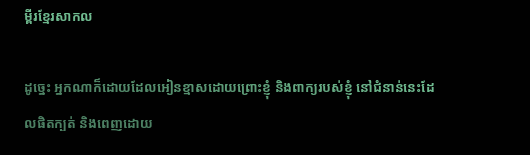ម្ពីរខ្មែរសាកល

ដូច្នេះ អ្នកណាក៏ដោយដែលអៀនខ្មាសដោយព្រោះខ្ញុំ និងពាក្យរបស់ខ្ញុំ នៅជំនាន់នេះដែលផិតក្បត់ និងពេញដោយ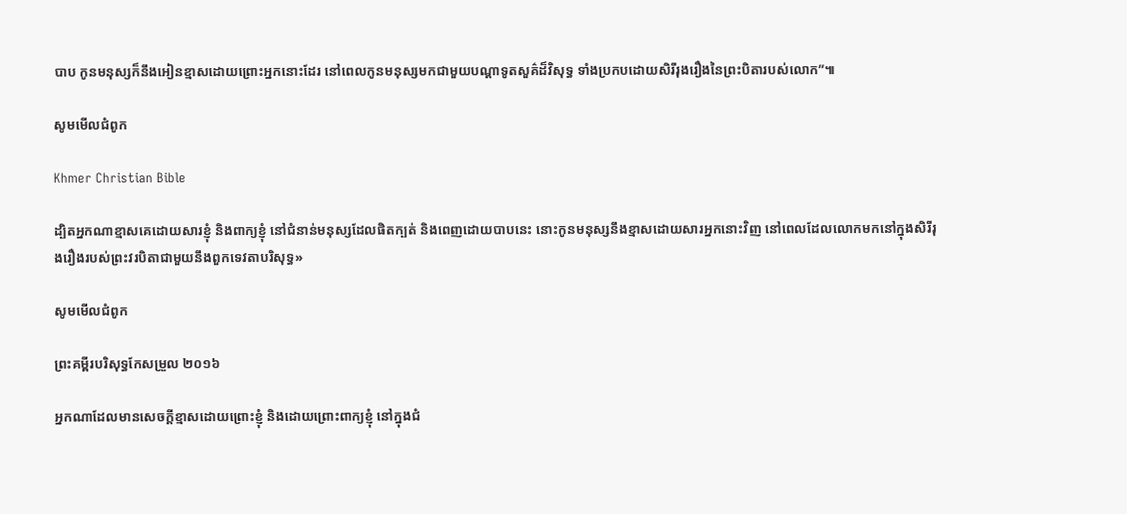បាប កូនមនុស្សក៏នឹងអៀនខ្មាសដោយព្រោះអ្នកនោះដែរ នៅពេលកូនមនុស្សមកជាមួយបណ្ដាទូតសួគ៌ដ៏វិសុទ្ធ ទាំងប្រកបដោយសិរីរុងរឿងនៃព្រះបិតារបស់លោក”៕

សូមមើលជំពូក

Khmer Christian Bible

ដ្បិតអ្នកណាខ្មាសគេដោយសារខ្ញុំ និងពាក្យខ្ញុំ នៅជំនាន់មនុស្សដែលផិតក្បត់ និងពេញដោយបាបនេះ នោះកូនមនុស្សនឹងខ្មាសដោយសារអ្នកនោះវិញ នៅពេលដែលលោកមកនៅក្នុងសិរីរុងរឿងរបស់ព្រះវរបិតាជាមួយនឹងពួកទេវតាបរិសុទ្ធ»

សូមមើលជំពូក

ព្រះគម្ពីរបរិសុទ្ធកែសម្រួល ២០១៦

អ្នកណាដែលមានសេចក្តីខ្មាសដោយព្រោះខ្ញុំ និងដោយព្រោះពាក្យខ្ញុំ នៅក្នុងជំ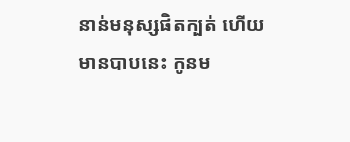នាន់មនុស្សផិតក្បត់ ហើយមានបាបនេះ កូនម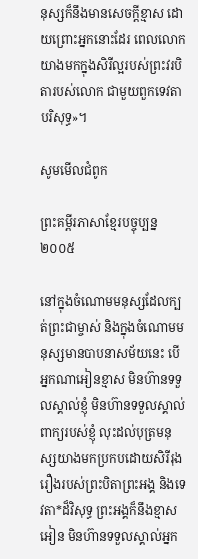នុស្សក៏នឹងមានសេចក្តីខ្មាស ដោយព្រោះអ្នកនោះដែរ ពេលលោកយាងមកក្នុងសិរីល្អរបស់ព្រះ‌វរបិតារបស់លោក ជាមួយពួកទេវតាបរិសុទ្ធ»។

សូមមើលជំពូក

ព្រះគម្ពីរភាសាខ្មែរបច្ចុប្បន្ន ២០០៥

នៅក្នុងចំណោមមនុស្សដែលក្បត់ព្រះ‌ជាម្ចាស់ និងក្នុងចំណោមមនុស្សមានបាបនាសម័យនេះ បើអ្នកណាអៀនខ្មាស មិនហ៊ានទទួលស្គាល់ខ្ញុំ មិនហ៊ានទទួលស្គាល់ពាក្យរបស់ខ្ញុំ លុះដល់បុត្រមនុស្សយាងមកប្រកបដោយសិរី‌រុងរឿងរបស់ព្រះ‌បិតាព្រះអង្គ និងទេវតា*ដ៏វិសុទ្ធ ព្រះអង្គក៏នឹងខ្មាសអៀន មិនហ៊ានទទួលស្គាល់អ្នក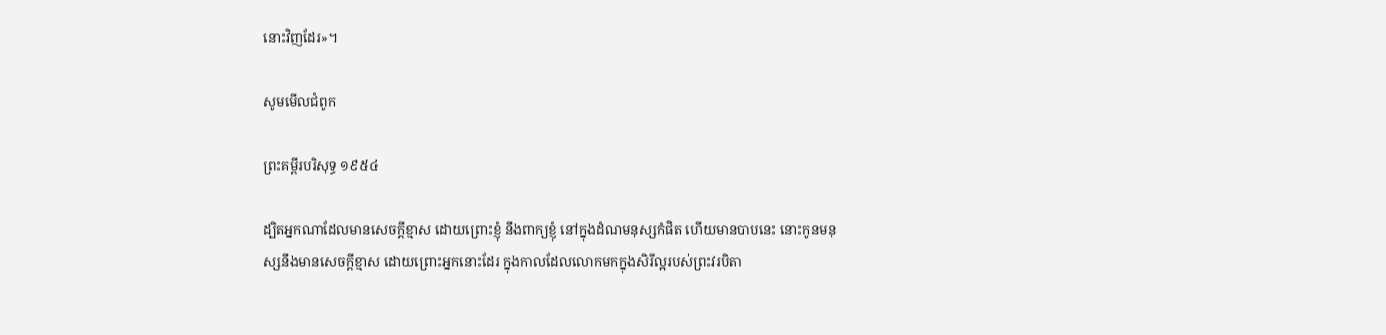នោះវិញដែរ»។

សូមមើលជំពូក

ព្រះគម្ពីរបរិសុទ្ធ ១៩៥៤

ដ្បិតអ្នកណាដែលមានសេចក្ដីខ្មាស ដោយព្រោះខ្ញុំ នឹងពាក្យខ្ញុំ នៅក្នុងដំណមនុស្សកំផិត ហើយមានបាបនេះ នោះកូនមនុស្សនឹងមានសេចក្ដីខ្មាស ដោយព្រោះអ្នកនោះដែរ ក្នុងកាលដែលលោកមកក្នុងសិរី‌ល្អរបស់ព្រះវរ‌បិតា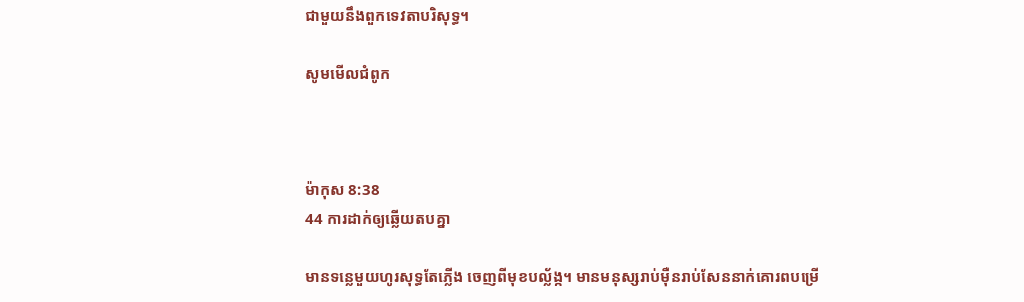ជាមួយនឹងពួកទេវតាបរិសុទ្ធ។

សូមមើលជំពូក



ម៉ាកុស 8:38
44 ការដាក់ឲ្យឆ្លើយតបគ្នា

មានទន្លេមួយហូរសុទ្ធតែភ្លើង ចេញពីមុខបល្ល័ង្ក។ មានមនុស្សរាប់ម៉ឺនរាប់សែននាក់គោរពបម្រើ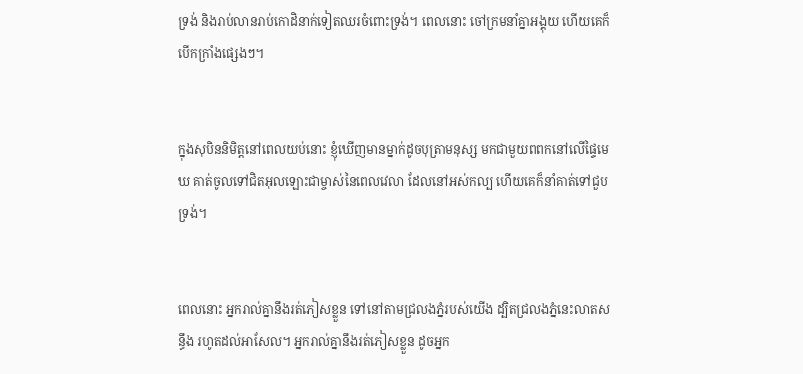ទ្រង់ និងរាប់លានរាប់កោដិនាក់ទៀតឈរចំពោះទ្រង់។ ពេលនោះ ចៅ‌ក្រមនាំគ្នាអង្គុយ ហើយគេក៏បើកក្រាំងផ្សេងៗ។


ក្នុងសុបិននិមិត្តនៅពេលយប់នោះ ខ្ញុំឃើញមានម្នាក់ដូចបុត្រាមនុស្ស មកជាមួយពពកនៅលើផ្ទៃមេឃ គាត់ចូលទៅជិតអុលឡោះជាម្ចាស់នៃពេលវេលា ដែលនៅអស់កល្ប ហើយគេក៏នាំគាត់ទៅជួបទ្រង់។


ពេលនោះ អ្នករាល់គ្នានឹងរត់ភៀសខ្លួន ទៅនៅតាមជ្រលងភ្នំរបស់យើង ដ្បិតជ្រលងភ្នំនេះលាតសន្ធឹង រហូតដល់អាសែល។ អ្នករាល់គ្នានឹងរត់ភៀសខ្លួន ដូចអ្នក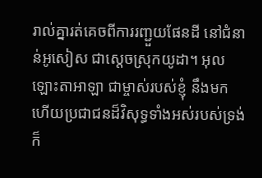រាល់គ្នារត់គេចពីការរញ្ជួយផែនដី នៅជំនាន់អូសៀស ជាស្ដេចស្រុកយូដា។ អុលឡោះ‌តាអាឡា ជាម្ចាស់របស់ខ្ញុំ នឹងមក ហើយប្រជា‌ជនដ៏‌វិសុទ្ធទាំងអស់របស់ទ្រង់ ក៏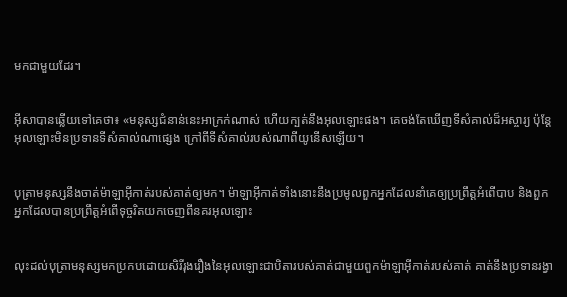មកជាមួយដែរ។


អ៊ីសាបានឆ្លើយទៅគេថា៖ «មនុស្សជំនាន់នេះអាក្រក់ណាស់ ហើយក្បត់នឹងអុលឡោះផង។ គេចង់តែឃើញទីសំគាល់ដ៏អស្ចារ្យ ប៉ុន្ដែ អុលឡោះមិនប្រទានទីសំគាល់ណាផ្សេង ក្រៅពីទីសំគាល់របស់ណាពីយូនើសឡើយ។


បុត្រាមនុស្សនឹងចាត់ម៉ាឡា‌អ៊ីកាត់របស់គាត់ឲ្យមក។ ម៉ាឡា‌អ៊ីកាត់ទាំងនោះនឹងប្រមូលពួកអ្នកដែលនាំគេឲ្យប្រព្រឹត្ដអំពើបាប និងពួកអ្នកដែលបានប្រព្រឹត្ដអំពើទុច្ចរិតយកចេញពីនគរអុលឡោះ


លុះដល់បុត្រាមនុស្សមកប្រកបដោយសិរី‌រុង‌រឿងនៃអុលឡោះជាបិតារបស់គាត់ជាមួយពួកម៉ាឡា‌អ៊ីកាត់របស់គាត់ គាត់នឹងប្រទានរង្វា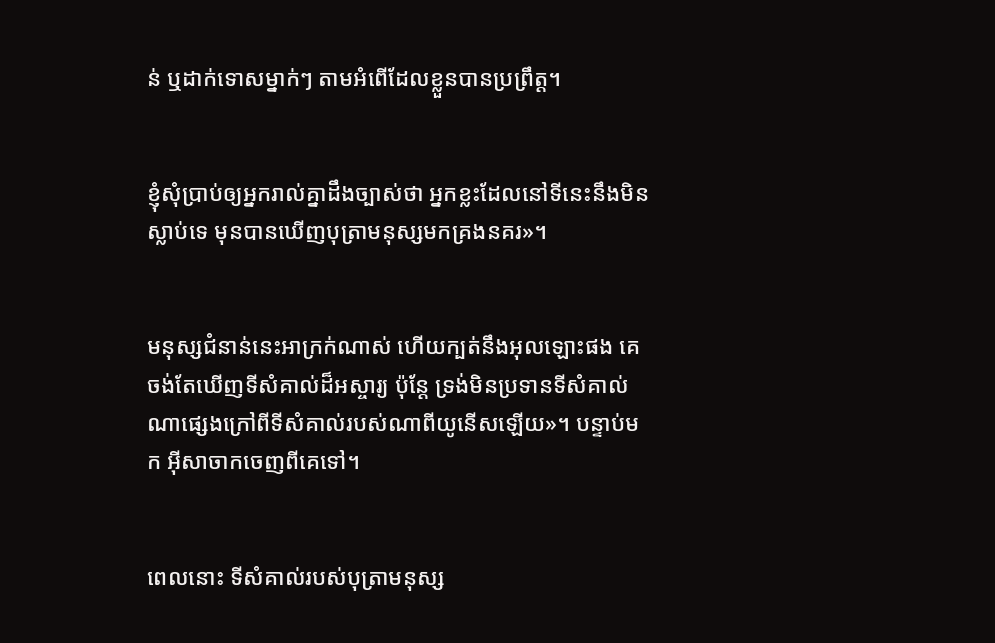ន់ ឬដាក់ទោសម្នាក់ៗ តាមអំពើដែលខ្លួនបានប្រព្រឹត្ដ។


ខ្ញុំសុំប្រាប់ឲ្យអ្នករាល់គ្នាដឹងច្បាស់ថា អ្នកខ្លះដែលនៅទីនេះនឹងមិនស្លាប់ទេ មុនបានឃើញបុត្រាមនុស្សមកគ្រងនគរ»។


មនុស្សជំនាន់នេះអាក្រក់ណាស់ ហើយក្បត់នឹងអុលឡោះផង គេចង់តែឃើញទីសំគាល់ដ៏អស្ចារ្យ ប៉ុន្ដែ ទ្រង់មិនប្រទានទីសំគាល់ណាផ្សេងក្រៅពីទីសំគាល់របស់ណាពីយូនើសឡើយ»។ បន្ទាប់មក អ៊ីសាចាកចេញពីគេទៅ។


ពេលនោះ ទីសំគាល់របស់បុត្រាមនុស្ស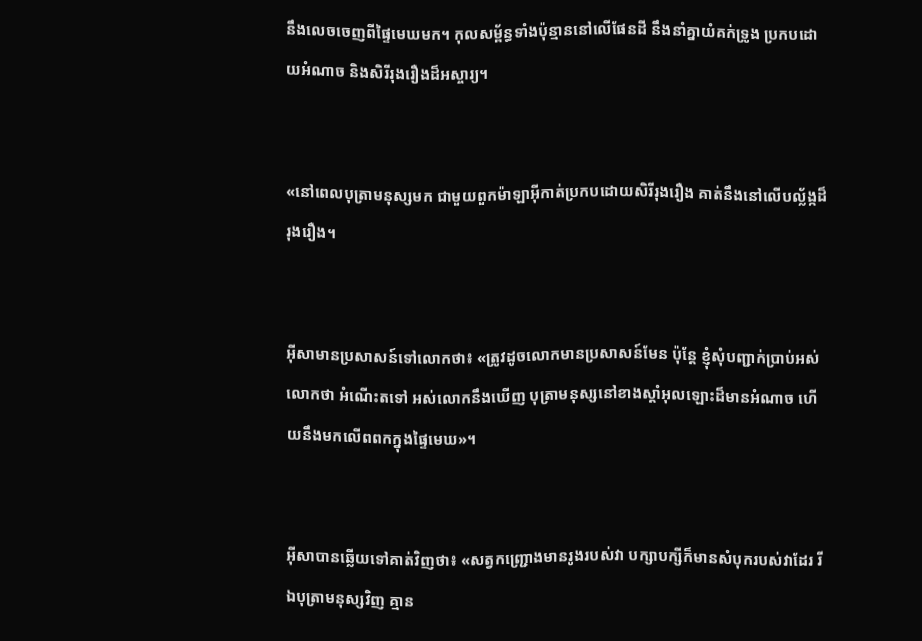នឹងលេចចេញពីផ្ទៃមេឃមក។ កុល‌សម្ព័ន្ធទាំងប៉ុន្មាននៅលើផែនដី នឹងនាំគ្នាយំគក់ទ្រូង ប្រកបដោយអំណាច និងសិរី‌រុង‌រឿងដ៏អស្ចារ្យ។


«នៅពេលបុត្រាមនុស្សមក ជាមួយពួកម៉ាឡា‌អ៊ីកាត់ប្រកបដោយសិរី‌រុង‌រឿង គាត់នឹងនៅលើបល្ល័ង្កដ៏រុង‌រឿង។


អ៊ីសាមានប្រសាសន៍ទៅលោកថា៖ «ត្រូវដូចលោកមានប្រសាសន៍មែន ប៉ុន្ដែ ខ្ញុំសុំបញ្ជាក់ប្រាប់អស់លោកថា អំណើះតទៅ អស់លោកនឹងឃើញ បុត្រាមនុស្សនៅខាងស្ដាំអុលឡោះដ៏មានអំណាច ហើយនឹងមកលើពពកក្នុងផ្ទៃមេឃ»។


អ៊ីសាបានឆ្លើយទៅគាត់វិញថា៖ «សត្វកញ្ជ្រោងមានរូងរបស់វា បក្សា‌បក្សីក៏មានសំបុករបស់វាដែរ រីឯបុត្រាមនុស្សវិញ គ្មាន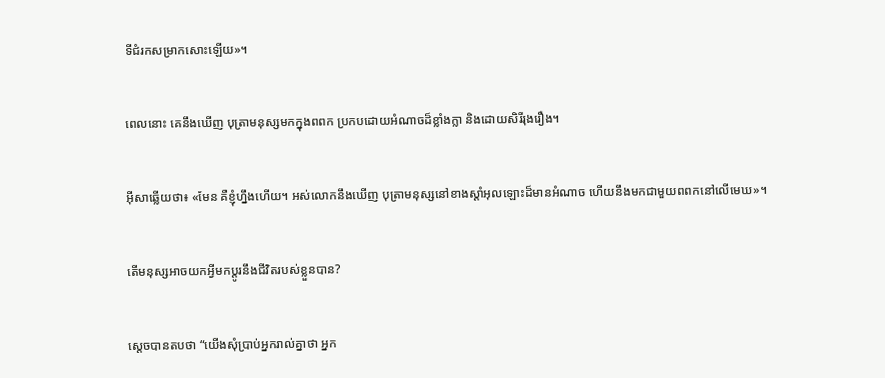ទីជំរកសម្រាកសោះឡើយ»។


ពេលនោះ គេនឹងឃើញ បុត្រាមនុស្សមកក្នុងពពក ប្រកបដោយអំណាចដ៏ខ្លាំងក្លា និងដោយសិរី‌រុង‌រឿង។


អ៊ីសាឆ្លើយថា៖ «មែន គឺខ្ញុំហ្នឹងហើយ។ អស់លោកនឹងឃើញ បុត្រាមនុស្សនៅខាងស្ដាំអុលឡោះដ៏មានអំណាច ហើយនឹងមកជាមួយពពកនៅលើមេឃ»។


តើមនុស្សអាចយកអ្វីមកប្ដូរនឹងជីវិតរបស់ខ្លួនបាន?


ស្តេចបានតបថា “យើងសុំប្រាប់អ្នករាល់គ្នាថា អ្នក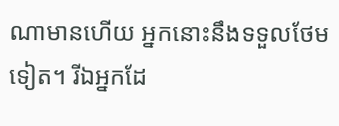ណាមានហើយ អ្នកនោះនឹងទទួលថែមទៀត។ រីឯអ្នកដែ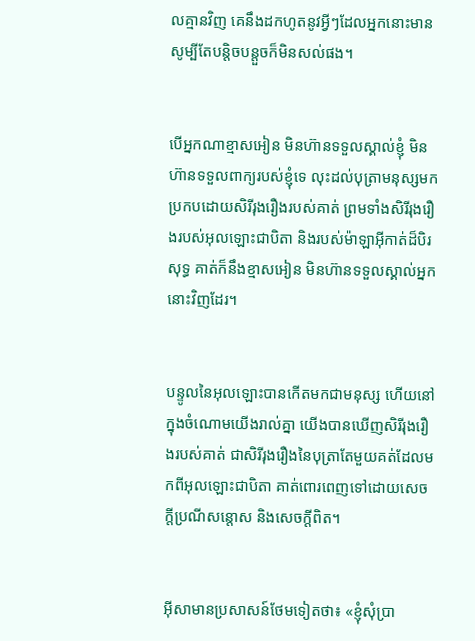លគ្មានវិញ គេនឹងដកហូតនូវអ្វីៗដែលអ្នកនោះមាន សូម្បីតែបន្ដិច‌បន្ដួចក៏មិនសល់ផង។


បើអ្នកណាខ្មាសអៀន មិនហ៊ានទទួលស្គាល់ខ្ញុំ មិនហ៊ានទទួលពាក្យរបស់ខ្ញុំទេ លុះដល់បុត្រាមនុស្សមក ប្រកបដោយសិរី‌រុង‌រឿងរបស់គាត់ ព្រមទាំងសិរី‌រុង‌រឿងរបស់អុលឡោះជាបិតា និងរបស់ម៉ាឡា‌អ៊ីកាត់ដ៏‌បិរសុទ្ធ គាត់ក៏នឹងខ្មាសអៀន មិនហ៊ានទទួលស្គាល់អ្នកនោះវិញដែរ។


បន្ទូលនៃអុលឡោះបានកើតមកជាមនុស្ស ហើយនៅក្នុងចំណោមយើងរាល់គ្នា យើងបានឃើញសិរី‌រុង‌រឿងរបស់គាត់ ជាសិរី‌រុង‌រឿងនៃបុត្រាតែមួយគត់ដែលមកពីអុលឡោះជាបិតា គាត់ពោរ‌ពេញទៅដោយសេចក្តីប្រណី‌សន្តោស និងសេចក្ដីពិត។


អ៊ីសាមានប្រសាសន៍ថែមទៀតថា៖ «ខ្ញុំសុំប្រា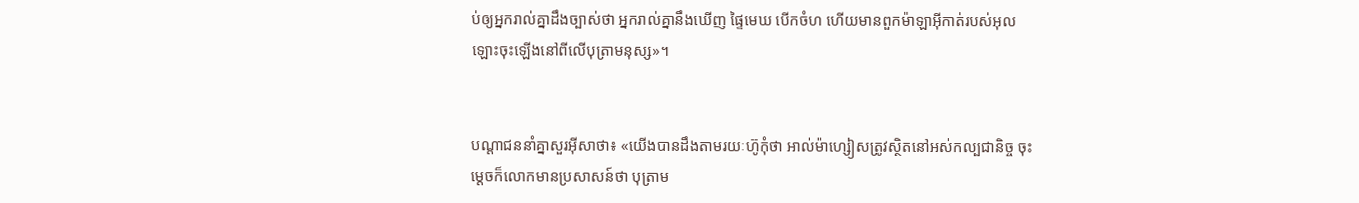ប់ឲ្យអ្នករាល់គ្នាដឹងច្បាស់ថា អ្នករាល់គ្នានឹងឃើញ ផ្ទៃមេឃ បើកចំហ ហើយមានពួកម៉ាឡា‌អ៊ីកាត់របស់អុលឡោះចុះឡើងនៅពីលើបុត្រាមនុស្ស»។


បណ្ដា‌ជននាំគ្នាសួរអ៊ីសាថា៖ «យើងបានដឹងតាមរយៈហ៊ូកុំថា អាល់ម៉ា‌ហ្សៀសត្រូវស្ថិតនៅអស់‌កល្បជា‌និច្ច ចុះម្ដេចក៏លោកមានប្រសាសន៍ថា បុត្រាម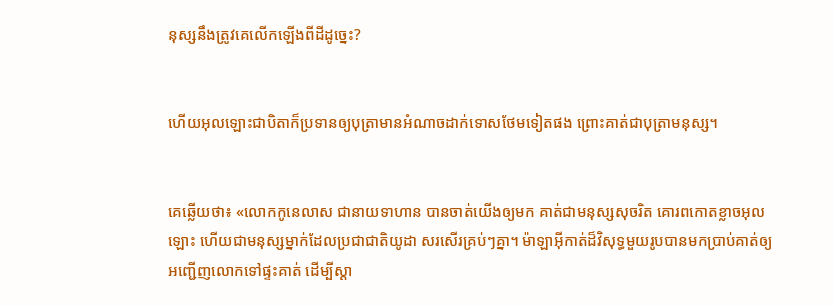នុស្សនឹងត្រូវគេលើកឡើងពីដីដូច្នេះ?


ហើយអុលឡោះជាបិតាក៏ប្រទានឲ្យបុត្រាមានអំណាចដាក់ទោសថែមទៀតផង ព្រោះគាត់ជាបុត្រាមនុស្ស។


គេឆ្លើយថា៖ «លោកកូនេ‌លាស ជានាយទាហាន បានចាត់យើងឲ្យមក គាត់ជាមនុស្សសុចរិត គោរពកោតខ្លាចអុលឡោះ ហើយជាមនុស្សម្នាក់ដែលប្រជា‌ជាតិយូដា សរសើរគ្រប់ៗគ្នា។ ម៉ាឡា‌អ៊ីកាត់ដ៏វិសុទ្ធមួយរូបបានមកប្រាប់គាត់ឲ្យអញ្ជើញលោកទៅផ្ទះគាត់ ដើម្បីស្ដា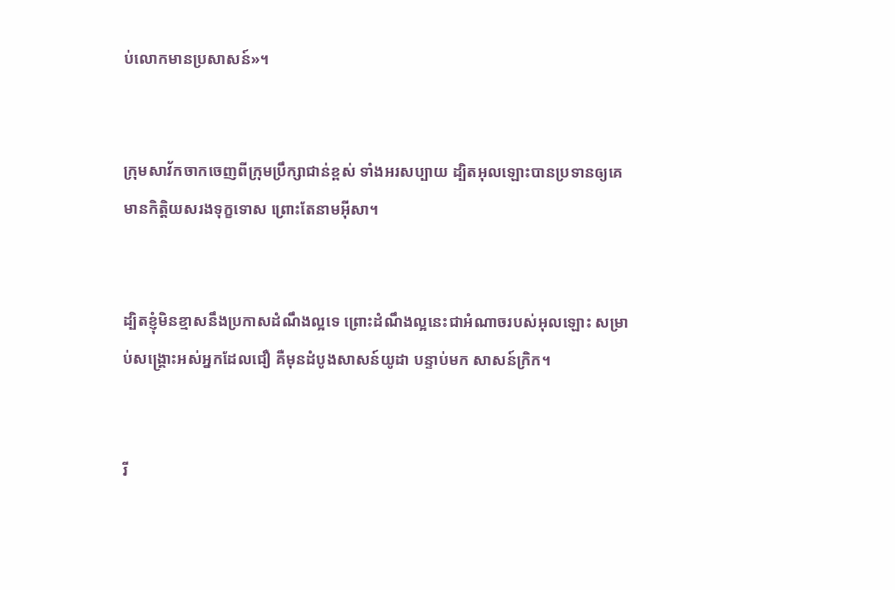ប់លោកមានប្រសាសន៍»។


ក្រុមសាវ័កចាកចេញពីក្រុមប្រឹក្សាជាន់ខ្ពស់ ទាំងអរសប្បាយ ដ្បិតអុលឡោះបានប្រទានឲ្យគេមានកិត្ដិយសរងទុក្ខទោស ព្រោះតែនាមអ៊ីសា។


ដ្បិតខ្ញុំមិនខ្មាសនឹងប្រកាសដំណឹង‌ល្អទេ ព្រោះដំណឹង‌ល្អនេះជាអំណាចរបស់អុលឡោះ សម្រាប់សង្គ្រោះអស់អ្នកដែលជឿ គឺមុនដំបូងសាសន៍យូដា បន្ទាប់មក សាសន៍ក្រិក។


រី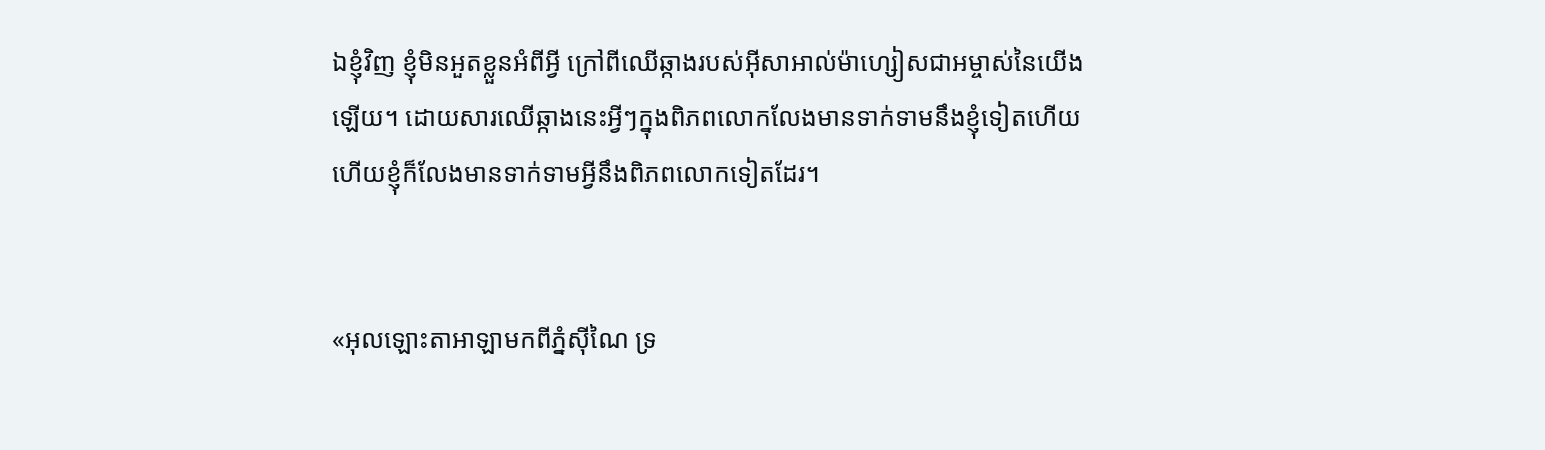ឯខ្ញុំវិញ ខ្ញុំមិនអួតខ្លួនអំពីអ្វី ក្រៅពីឈើឆ្កាងរបស់អ៊ីសា‌អាល់ម៉ា‌ហ្សៀសជាអម្ចាស់នៃយើងឡើយ។ ដោយ‌សារឈើឆ្កាងនេះអ្វីៗក្នុងពិភពលោកលែងមានទាក់ទាមនឹងខ្ញុំទៀតហើយ ហើយខ្ញុំក៏លែងមានទាក់ទាមអ្វីនឹងពិភពលោកទៀតដែរ។


«អុលឡោះ‌តាអាឡាមកពីភ្នំស៊ីណៃ ទ្រ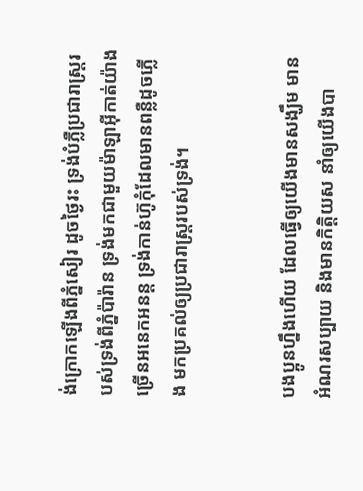ង់ក្រោកឡើងពីភ្នំសៀរ ដូចថ្ងៃរះ ទ្រង់បំភ្លឺប្រជា‌រាស្ត្ររបស់ទ្រង់ពីភ្នំប៉ារ៉ាន ទ្រង់មកជាមួយម៉ាឡា‌អ៊ីកាត់យ៉ាងច្រើនអនេក‌អនន្ត ទ្រង់កាន់ហ៊ូកុំដែលមានពន្លឺដូចភ្លើង មកប្រគល់ឲ្យប្រជា‌រាស្ត្ររបស់ទ្រង់។


បងប្អូនហ្នឹងហើយ ដែលធ្វើឲ្យយើងមានសង្ឃឹម មានអំណរសប្បាយ និងមានកិត្ដិយស នាំឲ្យយើងបា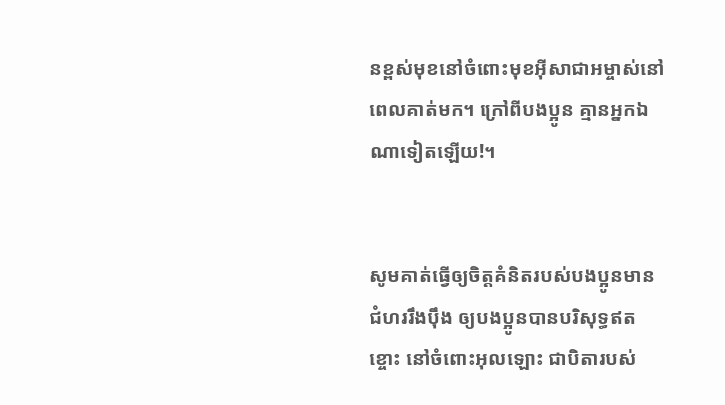នខ្ពស់មុខនៅចំពោះមុខអ៊ីសា‌ជាអម្ចាស់នៅពេលគាត់មក។ ក្រៅពីបងប្អូន គ្មានអ្នកឯណាទៀតឡើយ!។


សូមគាត់ធ្វើឲ្យចិត្ដគំនិតរបស់បងប្អូនមានជំហររឹង‌ប៉ឹង ឲ្យបងប្អូនបានបរិសុទ្ធឥតខ្ចោះ នៅចំពោះអុលឡោះ ជាបិតារបស់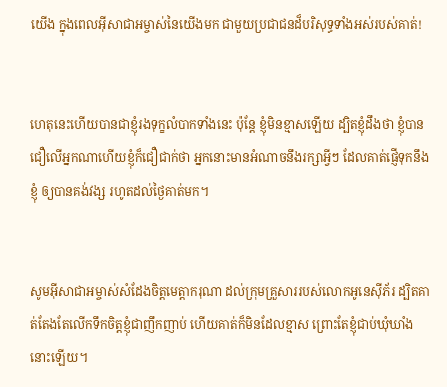យើង ក្នុងពេលអ៊ីសា‌ជាអម្ចាស់នៃយើងមក ជាមួយប្រជា‌ជនដ៏‌បរិសុទ្ធទាំងអស់របស់គាត់!


ហេតុនេះហើយបានជាខ្ញុំរង‌ទុក្ខលំបាកទាំងនេះ ប៉ុន្ដែ ខ្ញុំមិនខ្មាសឡើយ ដ្បិតខ្ញុំដឹងថា ខ្ញុំបានជឿលើអ្នកណាហើយខ្ញុំក៏ជឿជាក់ថា អ្នកនោះមានអំណាចនឹងរក្សាអ្វីៗ ដែលគាត់ផ្ញើទុកនឹងខ្ញុំ ឲ្យបានគង់វង្ស រហូតដល់ថ្ងៃគាត់មក។


សូមអ៊ីសា‌ជាអម្ចាស់សំដែងចិត្តមេត្ដា‌ករុណា ដល់ក្រុមគ្រួសាររបស់លោកអូនេស៊ីភ័រ ដ្បិតគាត់តែងតែលើកទឹកចិត្ដខ្ញុំជាញឹកញាប់ ហើយគាត់ក៏មិនដែលខ្មាស ព្រោះតែខ្ញុំជាប់ឃុំ‌ឃាំងនោះឡើយ។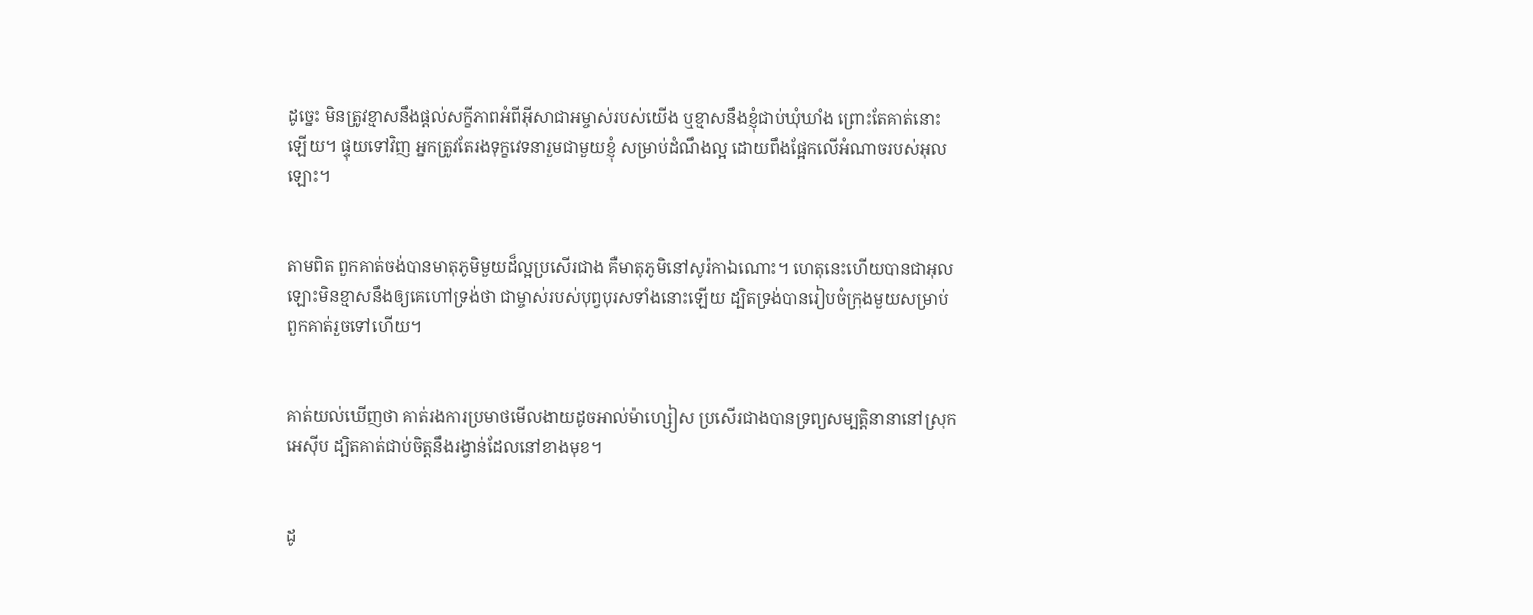ដូច្នេះ មិនត្រូវខ្មាសនឹងផ្ដល់សក្ខី‌ភាពអំពីអ៊ីសា‌ជាអម្ចាស់របស់យើង ឬខ្មាសនឹងខ្ញុំជាប់ឃុំ‌ឃាំង ព្រោះតែគាត់នោះឡើយ។ ផ្ទុយទៅវិញ អ្នកត្រូវតែរង‌ទុក្ខវេទនារួមជាមួយខ្ញុំ សម្រាប់ដំណឹង‌ល្អ ដោយពឹងផ្អែកលើអំណាចរបស់អុលឡោះ។


តាមពិត ពួកគាត់ចង់បានមាតុ‌ភូមិមួយដ៏ល្អប្រសើរជាង គឺមាតុ‌ភូមិនៅសូរ៉កាឯ‌ណោះ។ ហេតុនេះហើយបានជាអុលឡោះមិនខ្មាសនឹងឲ្យគេហៅទ្រង់ថា ជាម្ចាស់របស់បុព្វ‌បុរសទាំងនោះឡើយ ដ្បិតទ្រង់បានរៀប‌ចំក្រុងមួយសម្រាប់ពួកគាត់រួចទៅហើយ។


គាត់យល់ឃើញថា គាត់រងការប្រមាថមើល‌ងាយដូចអាល់ម៉ា‌ហ្សៀស ប្រសើរជាងបានទ្រព្យសម្បត្តិនានានៅស្រុកអេស៊ីប ដ្បិតគាត់ជាប់ចិត្ដនឹងរង្វាន់ដែលនៅខាងមុខ។


ដូ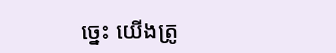ច្នេះ យើងត្រូ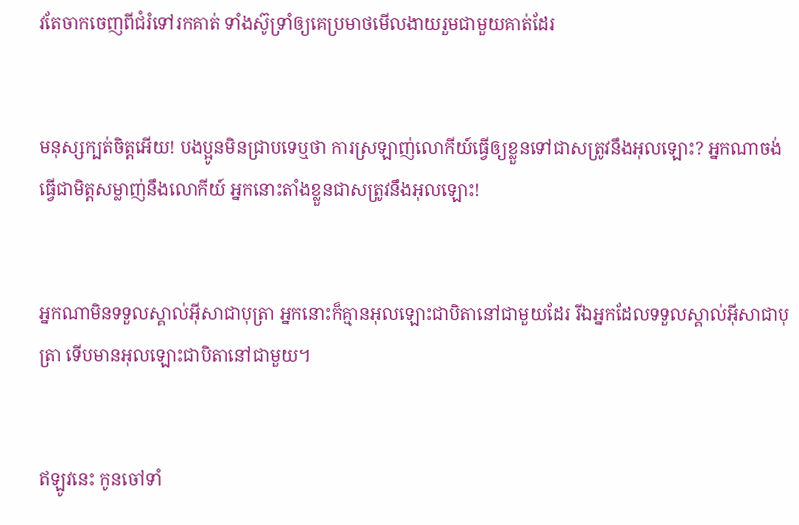វតែចាកចេញពីជំរំទៅរកគាត់ ទាំងស៊ូទ្រាំឲ្យគេប្រមាថមើល‌ងាយរួមជាមួយគាត់ដែរ


មនុស្សក្បត់ចិត្ដអើយ! បងប្អូនមិនជ្រាបទេឬថា ការស្រឡាញ់លោកីយ៍ធ្វើឲ្យខ្លួនទៅជាសត្រូវនឹងអុលឡោះ? អ្នកណាចង់ធ្វើជាមិត្ដសម្លាញ់នឹងលោកីយ៍ អ្នកនោះតាំងខ្លួនជាសត្រូវនឹងអុលឡោះ!


អ្នកណាមិនទទួលស្គាល់អ៊ីសាជាបុត្រា អ្នកនោះក៏គ្មានអុលឡោះ‌ជាបិតានៅជាមួយដែរ រីឯអ្នកដែលទទួលស្គាល់អ៊ីសាជាបុត្រា ទើបមានអុលឡោះ‌ជាបិតានៅជាមួយ។


ឥឡូវនេះ កូនចៅទាំ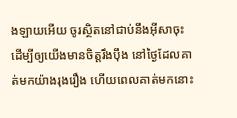ង‌ឡាយអើយ ចូរស្ថិតនៅជាប់នឹងអ៊ីសាចុះ ដើម្បីឲ្យយើងមានចិត្ដរឹង‌ប៉ឹង នៅថ្ងៃដែលគាត់មកយ៉ាងរុងរឿង ហើយពេលគាត់មកនោះ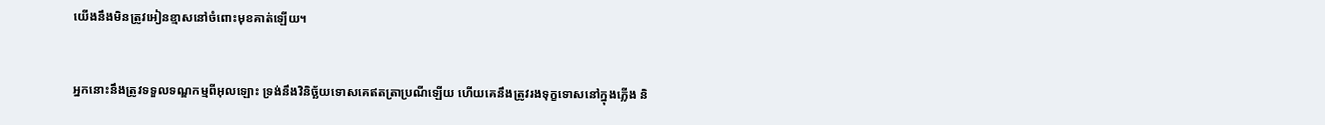យើងនឹងមិនត្រូវអៀនខ្មាសនៅចំពោះមុខគាត់ឡើយ។


អ្នកនោះនឹងត្រូវទទួលទណ្ឌ‌កម្មពីអុលឡោះ ទ្រង់នឹងវិនិច្ឆ័យទោសគេឥតត្រាប្រណីឡើយ ហើយគេនឹងត្រូវរង‌ទុក្ខទោសនៅក្នុងភ្លើង និ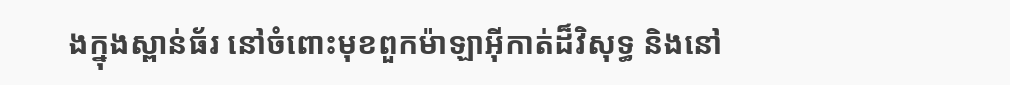ងក្នុងស្ពាន់ធ័រ នៅចំពោះមុខពួកម៉ាឡា‌អ៊ីកាត់ដ៏វិសុទ្ធ និងនៅ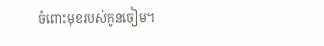ចំពោះមុខរបស់កូនចៀម។